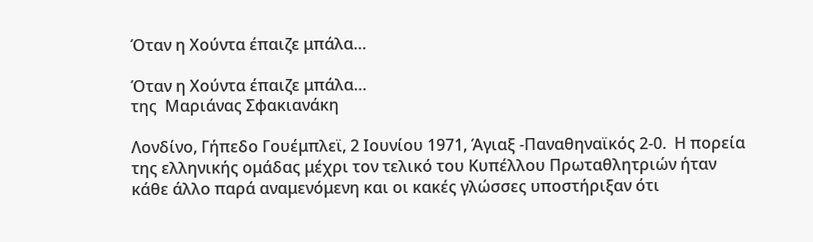Όταν η Χούντα έπαιζε μπάλα…

Όταν η Χούντα έπαιζε μπάλα…
της  Μαριάνας Σφακιανάκη

Λονδίνο, Γήπεδο Γουέμπλεϊ, 2 Ιουνίου 1971, Άγιαξ -Παναθηναϊκός 2-0.  Η πορεία της ελληνικής ομάδας μέχρι τον τελικό του Κυπέλλου Πρωταθλητριών ήταν κάθε άλλο παρά αναμενόμενη και οι κακές γλώσσες υποστήριξαν ότι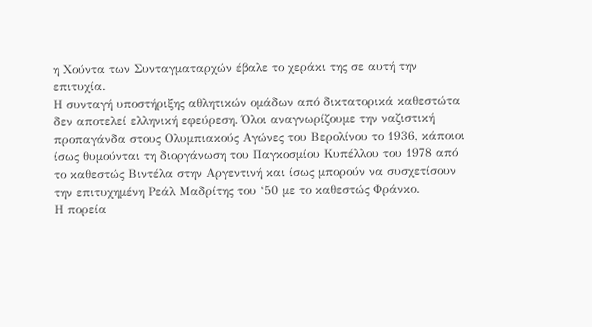η Χούντα των Συνταγματαρχών έβαλε το χεράκι της σε αυτή την επιτυχία.
Η συνταγή υποστήριξης αθλητικών ομάδων από δικτατορικά καθεστώτα δεν αποτελεί ελληνική εφεύρεση. Όλοι αναγνωρίζουμε την ναζιστική προπαγάνδα στους Ολυμπιακούς Αγώνες του Βερολίνου το 1936, κάποιοι ίσως θυμούνται τη διοργάνωση του Παγκοσμίου Κυπέλλου του 1978 από το καθεστώς Βιντέλα στην Αργεντινή και ίσως μπορούν να συσχετίσουν την επιτυχημένη Ρεάλ Μαδρίτης του ‘50 με το καθεστώς Φράνκο.
Η πορεία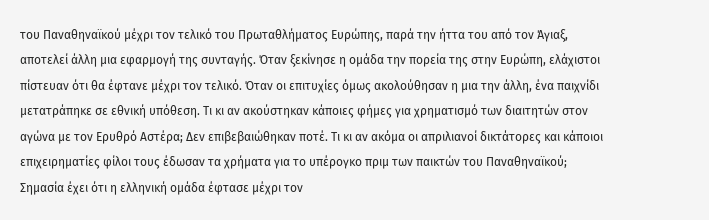του Παναθηναϊκού μέχρι τον τελικό του Πρωταθλήματος Ευρώπης, παρά την ήττα του από τον Άγιαξ, αποτελεί άλλη μια εφαρμογή της συνταγής. Όταν ξεκίνησε η ομάδα την πορεία της στην Ευρώπη, ελάχιστοι πίστευαν ότι θα έφτανε μέχρι τον τελικό. Όταν οι επιτυχίες όμως ακολούθησαν η μια την άλλη, ένα παιχνίδι μετατράπηκε σε εθνική υπόθεση. Τι κι αν ακούστηκαν κάποιες φήμες για χρηματισμό των διαιτητών στον αγώνα με τον Ερυθρό Αστέρα; Δεν επιβεβαιώθηκαν ποτέ. Τι κι αν ακόμα οι απριλιανοί δικτάτορες και κάποιοι επιχειρηματίες φίλοι τους έδωσαν τα χρήματα για το υπέρογκο πριμ των παικτών του Παναθηναϊκού; Σημασία έχει ότι η ελληνική ομάδα έφτασε μέχρι τον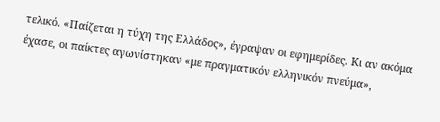τελικό. «Παίζεται η τύχη της Ελλάδος», έγραψαν οι εφημερίδες. Κι αν ακόμα έχασε, οι παίκτες αγωνίστηκαν «με πραγματικόν ελληνικόν πνεύμα»,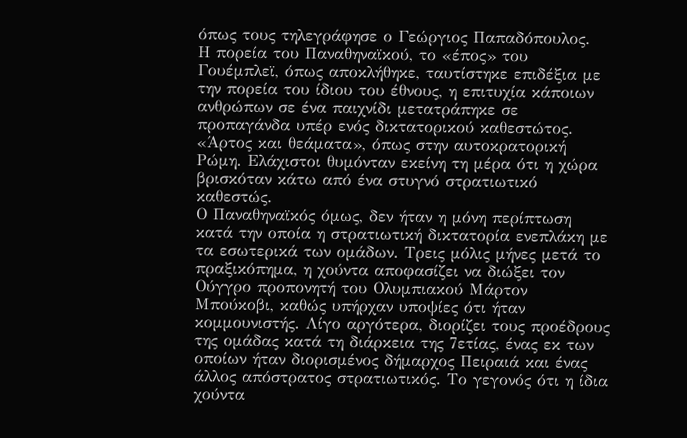όπως τους τηλεγράφησε ο Γεώργιος Παπαδόπουλος.
Η πορεία του Παναθηναϊκού, το «έπος» του Γουέμπλεϊ, όπως αποκλήθηκε, ταυτίστηκε επιδέξια με την πορεία του ίδιου του έθνους, η επιτυχία κάποιων ανθρώπων σε ένα παιχνίδι μετατράπηκε σε προπαγάνδα υπέρ ενός δικτατορικού καθεστώτος. «Άρτος και θεάματα», όπως στην αυτοκρατορική Ρώμη. Ελάχιστοι θυμόνταν εκείνη τη μέρα ότι η χώρα βρισκόταν κάτω από ένα στυγνό στρατιωτικό καθεστώς.
Ο Παναθηναϊκός όμως, δεν ήταν η μόνη περίπτωση κατά την οποία η στρατιωτική δικτατορία ενεπλάκη με τα εσωτερικά των ομάδων. Τρεις μόλις μήνες μετά το πραξικόπημα, η χούντα αποφασίζει να διώξει τον Ούγγρο προπονητή του Ολυμπιακού Μάρτον Μπούκοβι, καθώς υπήρχαν υποψίες ότι ήταν κομμουνιστής. Λίγο αργότερα, διορίζει τους προέδρους της ομάδας κατά τη διάρκεια της 7ετίας, ένας εκ των οποίων ήταν διορισμένος δήμαρχος Πειραιά και ένας άλλος απόστρατος στρατιωτικός. Το γεγονός ότι η ίδια χούντα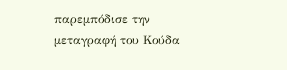παρεμπόδισε την μεταγραφή του Κούδα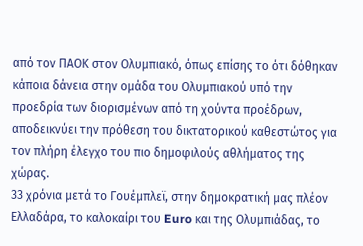από τον ΠΑΟΚ στον Ολυμπιακό, όπως επίσης το ότι δόθηκαν κάποια δάνεια στην ομάδα του Ολυμπιακού υπό την προεδρία των διορισμένων από τη χούντα προέδρων, αποδεικνύει την πρόθεση του δικτατορικού καθεστώτος για τον πλήρη έλεγχο του πιο δημοφιλούς αθλήματος της χώρας.
33 χρόνια μετά το Γουέμπλεϊ, στην δημοκρατική μας πλέον Ελλαδάρα, το καλοκαίρι του Euro και της Ολυμπιάδας, το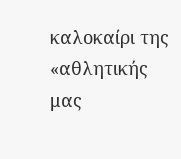καλοκαίρι της «αθλητικής μας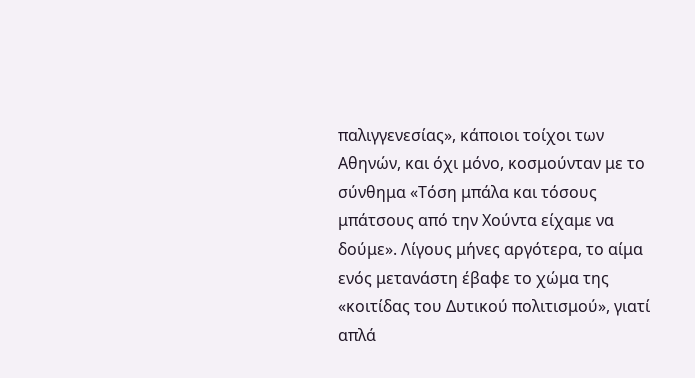παλιγγενεσίας», κάποιοι τοίχοι των Αθηνών, και όχι μόνο, κοσμούνταν με το σύνθημα «Τόση μπάλα και τόσους μπάτσους από την Χούντα είχαμε να δούμε». Λίγους μήνες αργότερα, το αίμα ενός μετανάστη έβαφε το χώμα της «κοιτίδας του Δυτικού πολιτισμού», γιατί απλά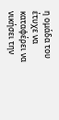η ομάδα του έτυχε να καταφέρει να νικήσει την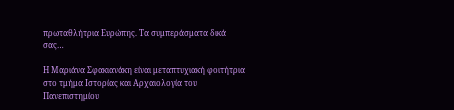πρωταθλήτρια Ευρώπης. Τα συμπεράσματα δικά σας…

Η Μαριάνα Σφακιανάκη είναι μεταπτυχιακή φοιτήτρια στο τμήμα Ιστορίας και Αρχαιολογία του Πανεπιστημίου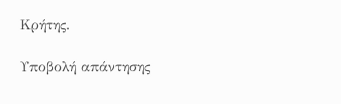Κρήτης.

Υποβολή απάντησης